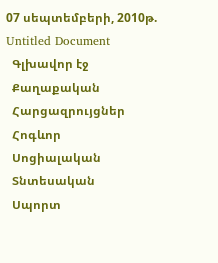07 սեպտեմբերի, 2010թ.
Untitled Document
  Գլխավոր էջ
  Քաղաքական
  Հարցազրույցներ
  Հոգևոր
  Սոցիալական
  Տնտեսական
  Սպորտ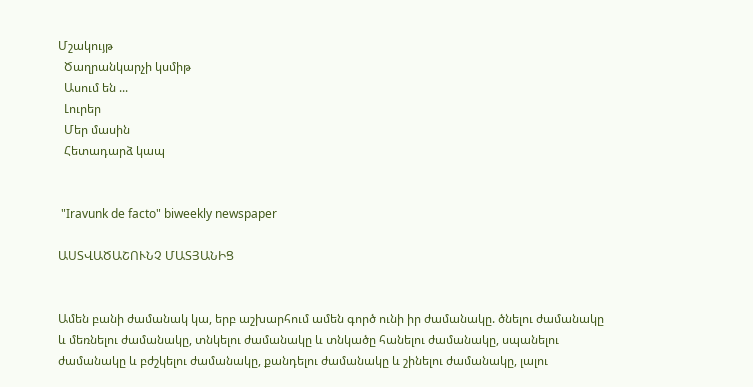Մշակույթ
  Ծաղրանկարչի կսմիթ
  Ասում են ...
  Լուրեր
  Մեր մասին
  Հետադարձ կապ


 "Iravunk de facto" biweekly newspaper

ԱՍՏՎԱԾԱՇՈՒՆՉ ՄԱՏՅԱՆԻՑ


Ամեն բանի ժամանակ կա, երբ աշխարհում ամեն գործ ունի իր ժամանակը. ծնելու ժամանակը և մեռնելու ժամանակը, տնկելու ժամանակը և տնկածը հանելու ժամանակը, սպանելու ժամանակը և բժշկելու ժամանակը, քանդելու ժամանակը և շինելու ժամանակը, լալու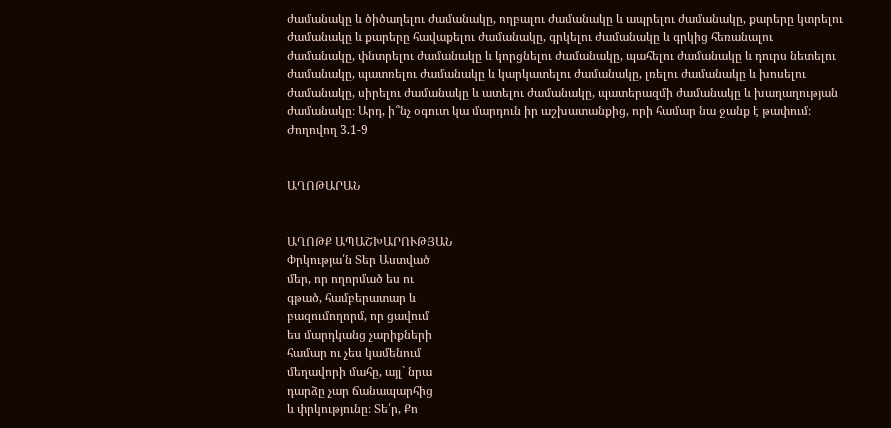ժամանակը և ծիծաղելու ժամանակը, ողբալու ժամանակը և ապրելու ժամանակը, քարերը կտրելու ժամանակը և քարերը հավաքելու ժամանակը, գրկելու ժամանակը և գրկից հեռանալու ժամանակը, փնտրելու ժամանակը և կորցնելու ժամանակը, պահելու ժամանակը և դուրս նետելու ժամանակը, պատռելու ժամանակը և կարկատելու ժամանակը, լռելու ժամանակը և խոսելու ժամանակը, սիրելու ժամանակը և ատելու ժամանակը, պատերազմի ժամանակը և խաղաղության ժամանակը։ Արդ, ի՞նչ օգուտ կա մարդուն իր աշխատանքից, որի համար նա ջանք է թափում։
Ժողովող 3.1-9


ԱՂՈԹԱՐԱՆ


ԱՂՈԹՔ ԱՊԱՇԽԱՐՈՒԹՅԱՆ
Փրկությա՛ն Տեր Աստված
մեր, որ ողորմած ես ու
գթած, համբերատար և
բազումողորմ, որ ցավում
ես մարդկանց չարիքների
համար ու չես կամենում
մեղավորի մահը, այլ` նրա
դարձը չար ճանապարհից
և փրկությունը։ Տե՛ր, Քո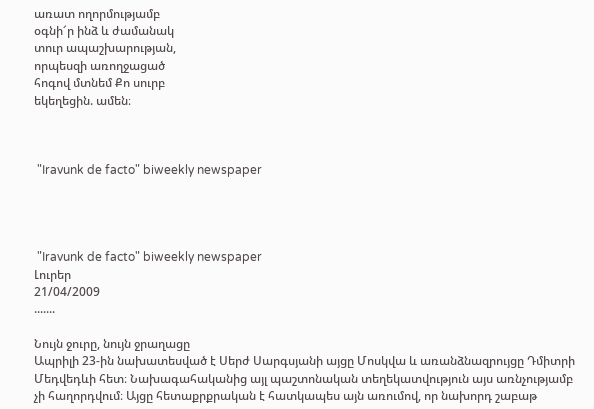առատ ողորմությամբ
օգնի՜ր ինձ և ժամանակ
տուր ապաշխարության,
որպեսզի առողջացած
հոգով մտնեմ Քո սուրբ
եկեղեցին. ամեն։



 "Iravunk de facto" biweekly newspaper




 "Iravunk de facto" biweekly newspaper
Լուրեր
21/04/2009
.......

Նույն ջուրը, նույն ջրաղացը
Ապրիլի 23-ին նախատեսված է Սերժ Սարգսյանի այցը Մոսկվա և առանձնազրույցը Դմիտրի Մեդվեդևի հետ։ Նախագահականից այլ պաշտոնական տեղեկատվություն այս առնչությամբ չի հաղորդվում։ Այցը հետաքրքրական է հատկապես այն առումով, որ նախորդ շաբաթ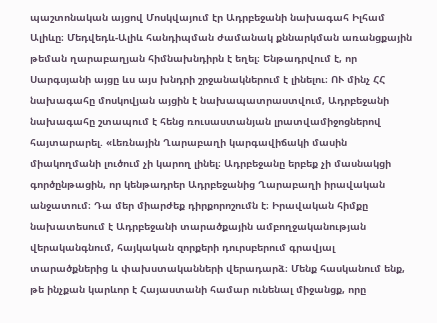պաշտոնական այցով Մոսկվայում էր Ադրբեջանի նախագահ Իլհամ Ալիևը։ Մեդվեդև-Ալիև հանդիպման ժամանակ քննարկման առանցքային թեման ղարաբաղյան հիմնախնդիրն է եղել։ Ենթադրվում է, որ Սարգսյանի այցը ևս այս խնդրի շրջանակներում է լինելու։ ՈՒ մինչ ՀՀ նախագահը մոսկովյան այցին է նախապատրաստվում, Ադրբեջանի նախագահը շտապում է հենց ռուսաստանյան լրատվամիջոցներով հայտարարել. «Լեռնային Ղարաբաղի կարգավիճակի մասին միակողմանի լուծում չի կարող լինել։ Ադրբեջանը երբեք չի մասնակցի գործընթացին, որ կենթադրեր Ադրբեջանից Ղարաբաղի իրավական անջատում։ Դա մեր միարժեք դիրքորոշումն է։ Իրավական հիմքը նախատեսում է Ադրբեջանի տարածքային ամբողջականության վերականգնում, հայկական զորքերի դուրսբերում գրավյալ տարածքներից և փախստականների վերադարձ։ Մենք հասկանում ենք, թե ինչքան կարևոր է Հայաստանի համար ունենալ միջանցք, որը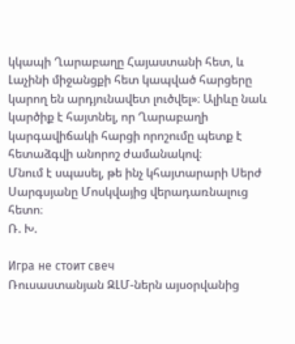կկապի Ղարաբաղը Հայաստանի հետ, և Լաչինի միջանցքի հետ կապված հարցերը կարող են արդյունավետ լուծվել»։ Ալիևը նաև կարծիք է հայտնել, որ Ղարաբաղի կարգավիճակի հարցի որոշումը պետք է հետաձգվի անորոշ ժամանակով։
Մնում է սպասել, թե ինչ կհայտարարի Սերժ Սարգսյանը Մոսկվայից վերադառնալուց հետո։
Ռ. Խ.

Игра не стоит свеч
Ռուսաստանյան ԶԼՄ-ներն այսօրվանից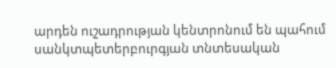արդեն ուշադրության կենտրոնում են պահում սանկտպետերբուրգյան տնտեսական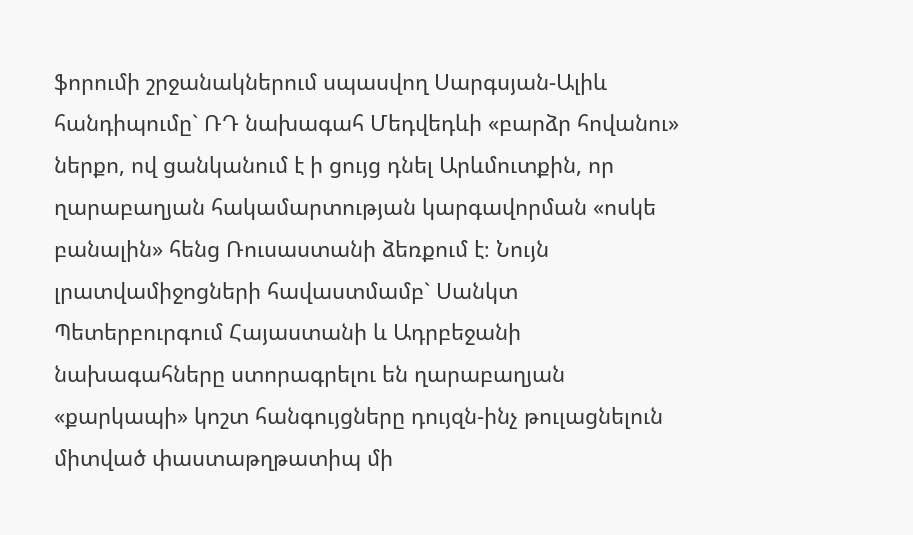ֆորումի շրջանակներում սպասվող Սարգսյան-Ալիև հանդիպումը` ՌԴ նախագահ Մեդվեդևի «բարձր հովանու» ներքո, ով ցանկանում է ի ցույց դնել Արևմուտքին, որ ղարաբաղյան հակամարտության կարգավորման «ոսկե բանալին» հենց Ռուսաստանի ձեռքում է։ Նույն լրատվամիջոցների հավաստմամբ` Սանկտ Պետերբուրգում Հայաստանի և Ադրբեջանի նախագահները ստորագրելու են ղարաբաղյան «քարկապի» կոշտ հանգույցները դույզն-ինչ թուլացնելուն միտված փաստաթղթատիպ մի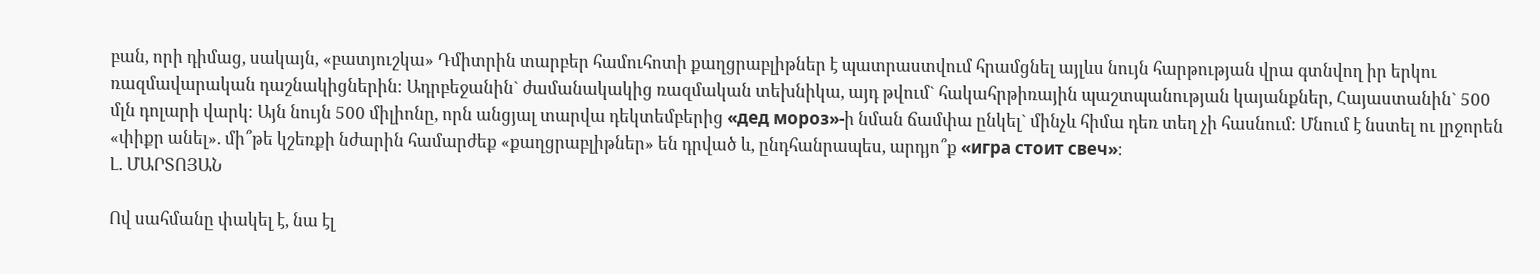բան, որի դիմաց, սակայն, «բատյուշկա» Դմիտրին տարբեր համուհոտի քաղցրաբլիթներ է պատրաստվում հրամցնել այլևս նույն հարթության վրա գտնվող իր երկու ռազմավարական դաշնակիցներին։ Ադրբեջանին` ժամանակակից ռազմական տեխնիկա, այդ թվում` հակահրթիռային պաշտպանության կայանքներ, Հայաստանին` 500 մլն դոլարի վարկ։ Այն նույն 500 միլիոնը, որն անցյալ տարվա դեկտեմբերից «дед мороз»-ի նման ճամփա ընկել` մինչև հիմա դեռ տեղ չի հասնում։ Մնում է նստել ու լրջորեն «փիքր անել». մի՞թե կշեռքի նժարին համարժեք «քաղցրաբլիթներ» են դրված և, ընդհանրապես, արդյո՞ք «игра стоит свеч»։
Լ. ՄԱՐՏՈՅԱՆ

Ով սահմանը փակել է, նա էլ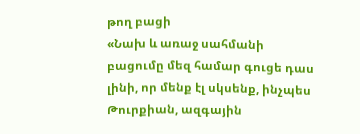թող բացի
«Նախ և առաջ սահմանի բացումը մեզ համար գուցե դաս լինի, որ մենք էլ սկսենք, ինչպես Թուրքիան, ազգային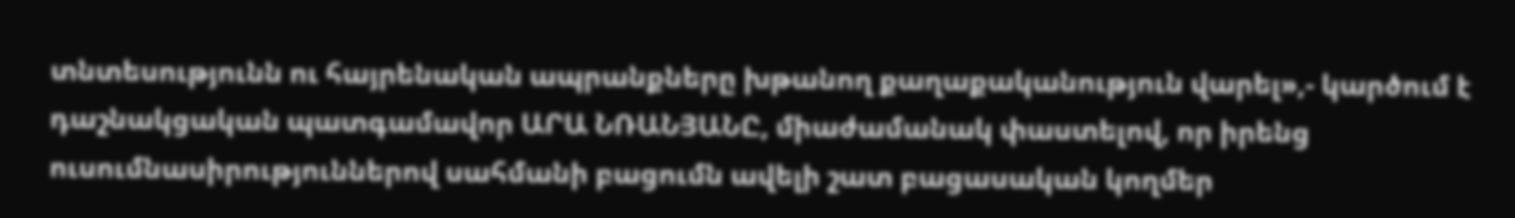տնտեսությունն ու հայրենական ապրանքները խթանող քաղաքականություն վարել»,- կարծում է դաշնակցական պատգամավոր ԱՐԱ ՆՌԱՆՅԱՆԸ, միաժամանակ փաստելով, որ իրենց ուսումնասիրություններով սահմանի բացումն ավելի շատ բացասական կողմեր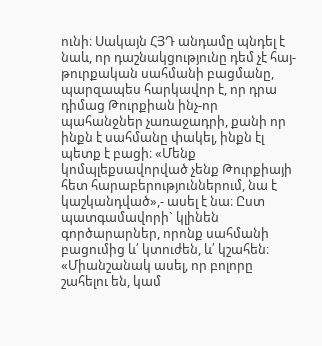ունի։ Սակայն ՀՅԴ անդամը պնդել է նաև, որ դաշնակցությունը դեմ չէ հայ-թուրքական սահմանի բացմանը, պարզապես հարկավոր է, որ դրա դիմաց Թուրքիան ինչ-որ պահանջներ չառաջադրի, քանի որ ինքն է սահմանը փակել, ինքն էլ պետք է բացի։ «Մենք կոմպլեքսավորված չենք Թուրքիայի հետ հարաբերություններում, նա է կաշկանդված»,- ասել է նա։ Ըստ պատգամավորի` կլինեն գործարարներ, որոնք սահմանի բացումից և՛ կտուժեն, և՛ կշահեն։ «Միանշանակ ասել, որ բոլորը շահելու են, կամ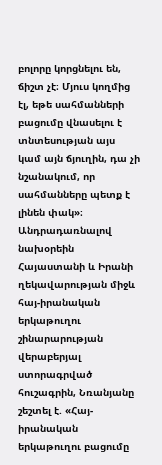բոլորը կորցնելու են, ճիշտ չէ։ Մյուս կողմից էլ, եթե սահմանների բացումը վնասելու է տնտեսության այս կամ այն ճյուղին, դա չի նշանակում, որ սահմանները պետք է լինեն փակ»։
Անդրադառնալով նախօրեին Հայաստանի և Իրանի ղեկավարության միջև հայ-իրանական երկաթուղու շինարարության վերաբերյալ ստորագրված հուշագրին, Նռանյանը շեշտել է. «Հայ-իրանական երկաթուղու բացումը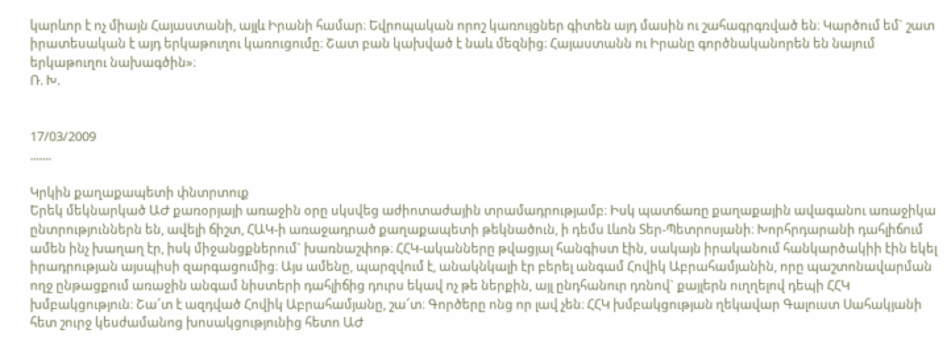կարևոր է ոչ միայն Հայաստանի, այլև Իրանի համար։ Եվրոպական որոշ կառույցներ գիտեն այդ մասին ու շահագրգռված են։ Կարծում եմ` շատ իրատեսական է այդ երկաթուղու կառուցումը։ Շատ բան կախված է նաև մեզնից։ Հայաստանն ու Իրանը գործնականորեն են նայում երկաթուղու նախագծին»։
Ռ. Խ.


17/03/2009
.......

Կրկին քաղաքապետի փնտրտուք
Երեկ մեկնարկած ԱԺ քառօրյայի առաջին օրը սկսվեց աժիոտաժային տրամադրությամբ։ Իսկ պատճառը քաղաքային ավագանու առաջիկա ընտրություններն են, ավելի ճիշտ, ՀԱԿ-ի առաջադրած քաղաքապետի թեկնածուն, ի դեմս Լևոն Տեր-Պետրոսյանի։ Խորհրդարանի դահլիճում ամեն ինչ խաղաղ էր, իսկ միջանցքներում` խառնաշփոթ։ ՀՀԿ-ականները թվացյալ հանգիստ էին, սակայն իրականում հանկարծակիի էին եկել իրադրության այսպիսի զարգացումից։ Այս ամենը, պարզվում է, անակնկալի էր բերել անգամ Հովիկ Աբրահամյանին, որը պաշտոնավարման ողջ ընթացքում առաջին անգամ նիստերի դահլիճից դուրս եկավ ոչ թե ներքին, այլ ընդհանուր դռնով` քայլերն ուղղելով դեպի ՀՀԿ խմբակցություն։ Շա՜տ է ազդված Հովիկ Աբրահամյանը, շա՜տ։ Գործերը ոնց որ լավ չեն։ ՀՀԿ խմբակցության ղեկավար Գալուստ Սահակյանի հետ շուրջ կեսժամանոց խոսակցությունից հետո ԱԺ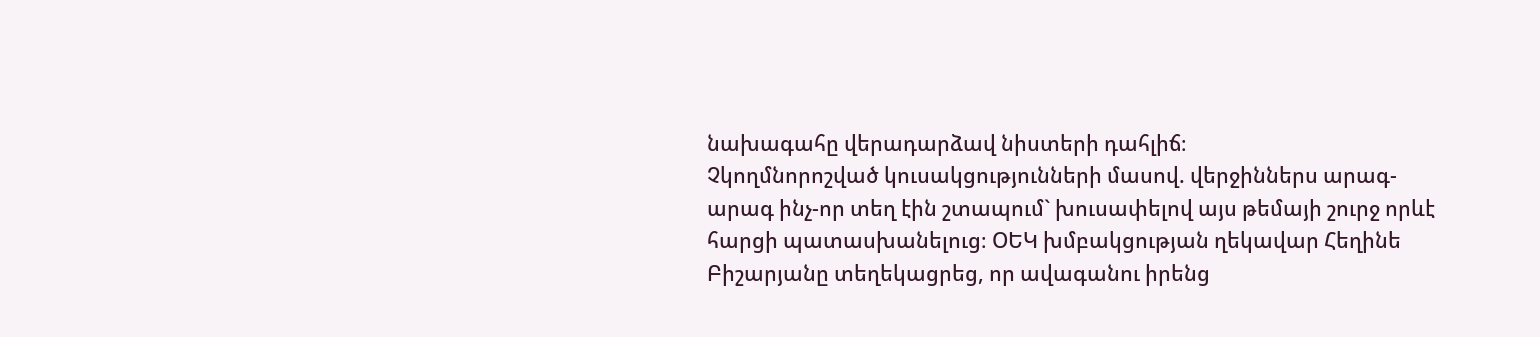նախագահը վերադարձավ նիստերի դահլիճ։
Չկողմնորոշված կուսակցությունների մասով. վերջիններս արագ-արագ ինչ-որ տեղ էին շտապում` խուսափելով այս թեմայի շուրջ որևէ հարցի պատասխանելուց։ ՕԵԿ խմբակցության ղեկավար Հեղինե Բիշարյանը տեղեկացրեց, որ ավագանու իրենց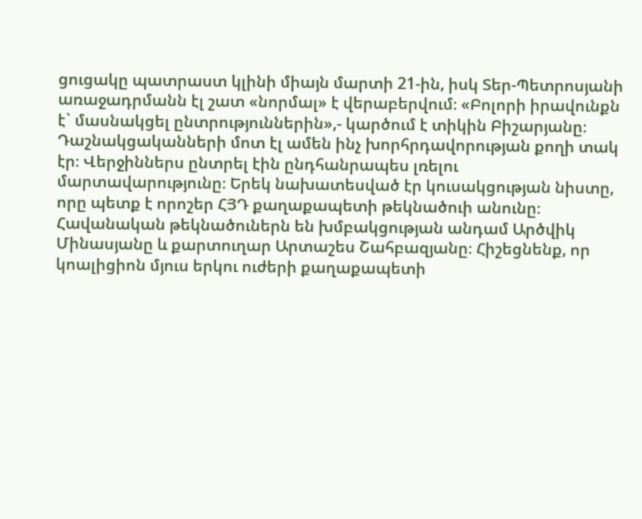ցուցակը պատրաստ կլինի միայն մարտի 21-ին, իսկ Տեր-Պետրոսյանի առաջադրմանն էլ շատ «նորմալ» է վերաբերվում։ «Բոլորի իրավունքն է` մասնակցել ընտրություններին»,- կարծում է տիկին Բիշարյանը։ Դաշնակցականների մոտ էլ ամեն ինչ խորհրդավորության քողի տակ էր։ Վերջիններս ընտրել էին ընդհանրապես լռելու մարտավարությունը։ Երեկ նախատեսված էր կուսակցության նիստը, որը պետք է որոշեր ՀՅԴ քաղաքապետի թեկնածուի անունը։ Հավանական թեկնածուներն են խմբակցության անդամ Արծվիկ Մինասյանը և քարտուղար Արտաշես Շահբազյանը։ Հիշեցնենք, որ կոալիցիոն մյուս երկու ուժերի քաղաքապետի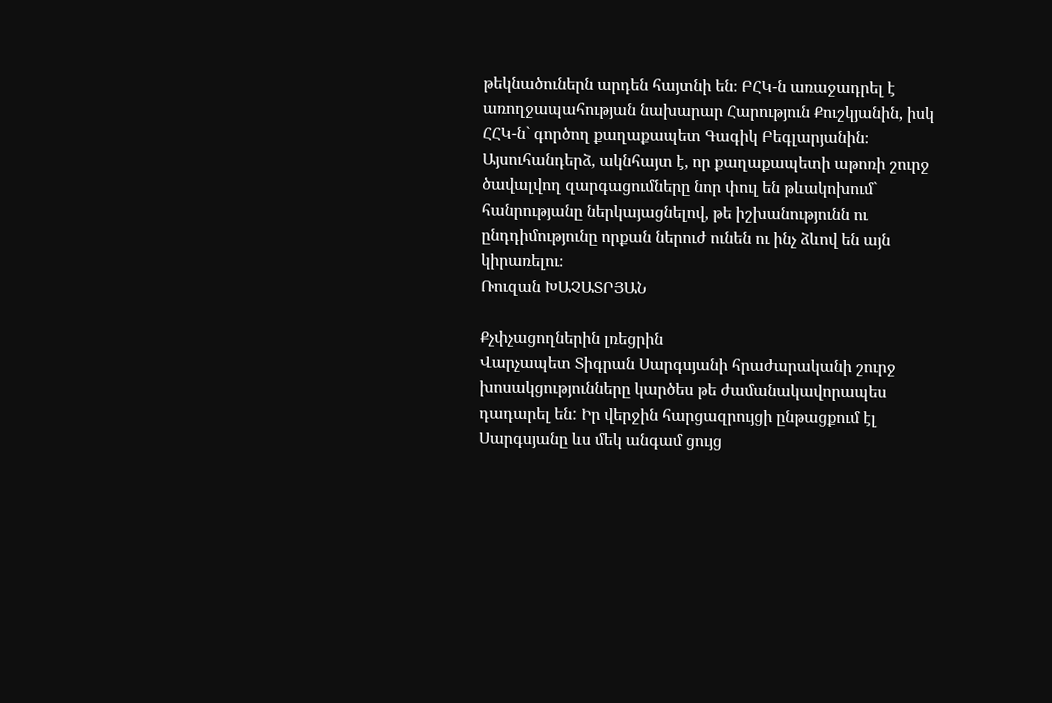թեկնածուներն արդեն հայտնի են։ ԲՀԿ-ն առաջադրել է առողջապահության նախարար Հարություն Քուշկյանին, իսկ ՀՀԿ-ն` գործող քաղաքապետ Գագիկ Բեգլարյանին։
Այսուհանդերձ, ակնհայտ է, որ քաղաքապետի աթոռի շուրջ ծավալվող զարգացումները նոր փուլ են թևակոխում` հանրությանը ներկայացնելով, թե իշխանությունն ու ընդդիմությունը որքան ներուժ ունեն ու ինչ ձևով են այն կիրառելու։
Ռուզան ԽԱՉԱՏՐՅԱՆ

Քչփչացողներին լռեցրին
Վարչապետ Տիգրան Սարգսյանի հրաժարականի շուրջ խոսակցությունները կարծես թե ժամանակավորապես դադարել են: Իր վերջին հարցազրույցի ընթացքում էլ Սարգսյանը ևս մեկ անգամ ցույց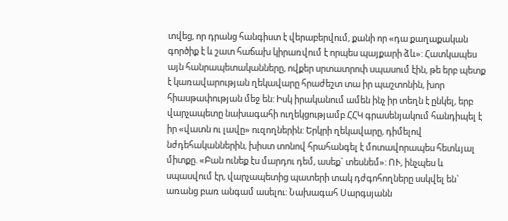տվեց, որ դրանց հանգիստ է վերաբերվում, քանի որ «դա քաղաքական գործիք է և շատ հաճախ կիրառվում է որպես պայքարի ձև»: Հատկապես այն հանրապետականները, ովքեր սրտատրոփ սպասում էին, թե երբ պետք է կառավարության ղեկավարը հրաժեշտ տա իր պաշտոնին, խոր հիասթափության մեջ են: Իսկ իրականում ամեն ինչ իր տեղն է ընկել, երբ վարչապետը նախագահի ուղեկցությամբ ՀՀԿ գրասենյակում հանդիպել է իր «վատն ու լավը» ուզողներին: Երկրի ղեկավարը, դիմելով նժդեհականներին, խիստ տոնով հրահանգել է մոտավորապես հետևյալ միտքը. «Բան ունեք էս մարդու դեմ, ասեք` տեսնեմ»: ՈՒ, ինչպես և սպասվում էր, վարչապետից պատերի տակ դժգոհողները սսկվել են` առանց բառ անգամ ասելու: Նախագահ Սարգսյանն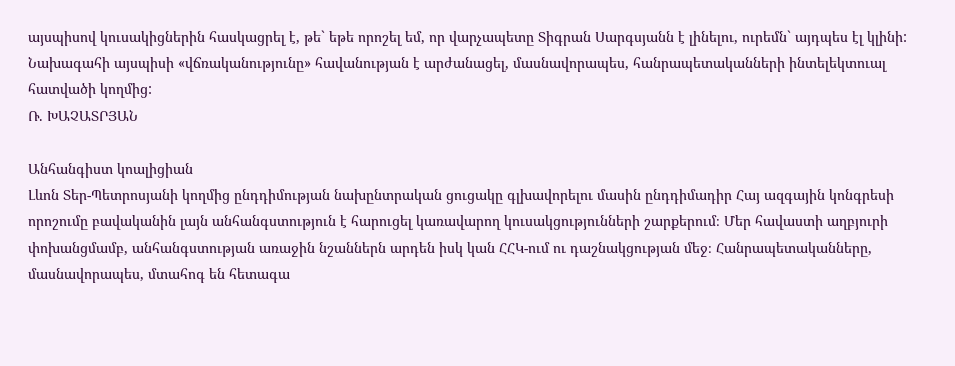այսպիսով կուսակիցներին հասկացրել է, թե` եթե որոշել եմ, որ վարչապետը Տիգրան Սարգսյանն է լինելու, ուրեմն` այդպես էլ կլինի: Նախագահի այսպիսի «վճռականությունը» հավանության է արժանացել, մասնավորապես, հանրապետականների ինտելեկտուալ հատվածի կողմից:
Ռ. ԽԱՉԱՏՐՅԱՆ

Անհանգիստ կոալիցիան
Լևոն Տեր-Պետրոսյանի կողմից ընդդիմության նախընտրական ցուցակը գլխավորելու մասին ընդդիմադիր Հայ ազգային կոնգրեսի որոշումը բավականին լայն անհանգստություն է հարուցել կառավարող կուսակցությունների շարքերում։ Մեր հավաստի աղբյուրի փոխանցմամբ, անհանգստության առաջին նշաններն արդեն իսկ կան ՀՀԿ-ում ու դաշնակցության մեջ։ Հանրապետականները, մասնավորապես, մտահոգ են հետագա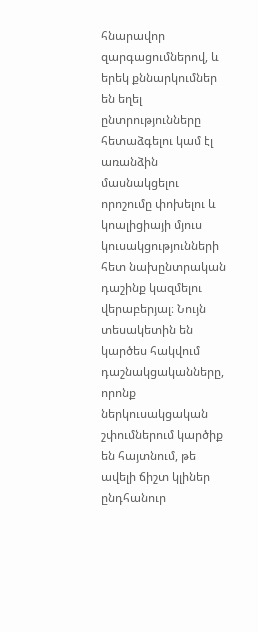հնարավոր զարգացումներով, և երեկ քննարկումներ են եղել ընտրությունները հետաձգելու կամ էլ առանձին մասնակցելու որոշումը փոխելու և կոալիցիայի մյուս կուսակցությունների հետ նախընտրական դաշինք կազմելու վերաբերյալ։ Նույն տեսակետին են կարծես հակվում դաշնակցականները, որոնք ներկուսակցական շփումներում կարծիք են հայտնում, թե ավելի ճիշտ կլիներ ընդհանուր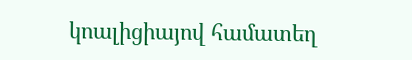կոալիցիայով համատեղ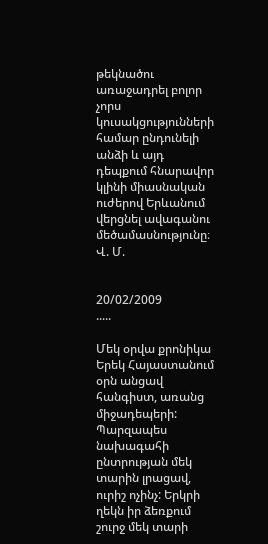թեկնածու առաջադրել բոլոր չորս կուսակցությունների համար ընդունելի անձի և այդ դեպքում հնարավոր կլինի միասնական ուժերով Երևանում վերցնել ավագանու մեծամասնությունը։
Վ. Մ.


20/02/2009
.....

Մեկ օրվա քրոնիկա
Երեկ Հայաստանում օրն անցավ հանգիստ, առանց միջադեպերի: Պարզապես նախագահի ընտրության մեկ տարին լրացավ, ուրիշ ոչինչ: Երկրի ղեկն իր ձեռքում շուրջ մեկ տարի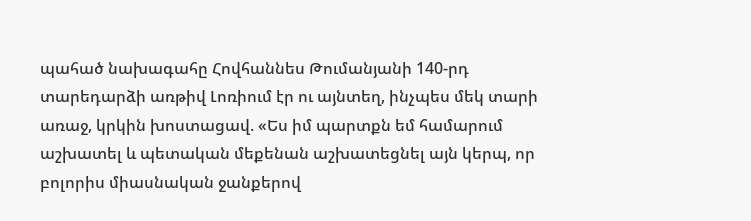պահած նախագահը Հովհաննես Թումանյանի 140-րդ տարեդարձի առթիվ Լոռիում էր ու այնտեղ, ինչպես մեկ տարի առաջ, կրկին խոստացավ. «Ես իմ պարտքն եմ համարում աշխատել և պետական մեքենան աշխատեցնել այն կերպ, որ բոլորիս միասնական ջանքերով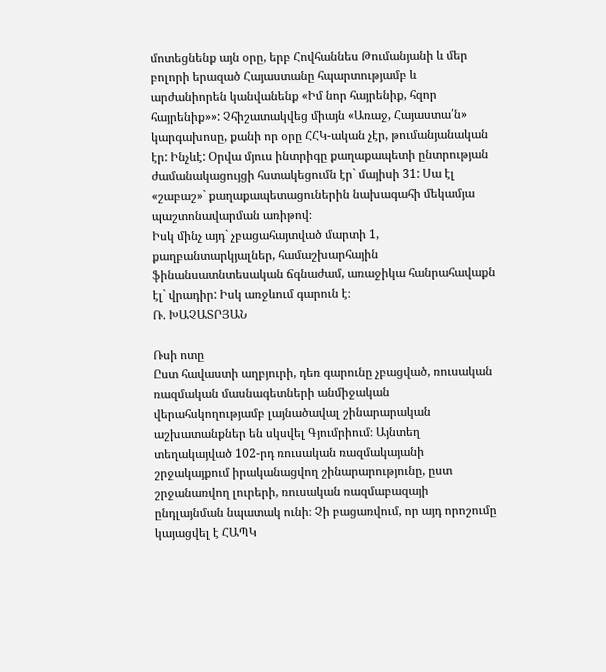մոտեցնենք այն օրը, երբ Հովհաննես Թումանյանի և մեր բոլորի երազած Հայաստանը հպարտությամբ և արժանիորեն կանվանենք «Իմ նոր հայրենիք, հզոր հայրենիք»»: Չհիշատակվեց միայն «Առաջ, Հայաստա՛ն» կարգախոսը, քանի որ օրը ՀՀԿ-ական չէր, թումանյանական էր: Ինչևէ: Օրվա մյուս ինտրիգը քաղաքապետի ընտրության ժամանակացույցի հստակեցումն էր` մայիսի 31: Սա էլ «շաբաշ»` քաղաքապետացուներին նախագահի մեկամյա պաշտոնավարման առիթով։
Իսկ մինչ այդ` չբացահայտված մարտի 1, քաղբանտարկյալներ, համաշխարհային ֆինանսատնտեսական ճգնաժամ, առաջիկա հանրահավաքն էլ` վրադիր: Իսկ առջևում գարուն է։
Ռ. ԽԱՉԱՏՐՅԱՆ

Ռսի ոտը
Ըստ հավաստի աղբյուրի, դեռ գարունը չբացված, ռուսական ռազմական մասնագետների անմիջական վերահսկողությամբ լայնածավալ շինարարական աշխատանքներ են սկսվել Գյումրիում։ Այնտեղ տեղակայված 102-րդ ռուսական ռազմակայանի շրջակայքում իրականացվող շինարարությունը, ըստ շրջանառվող լուրերի, ռուսական ռազմաբազայի ընդլայնման նպատակ ունի։ Չի բացառվում, որ այդ որոշումը կայացվել է ՀԱՊԿ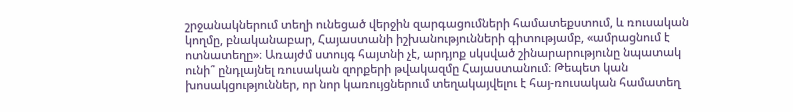շրջանակներում տեղի ունեցած վերջին զարգացումների համատեքստում, և ռուսական կողմը, բնականաբար, Հայաստանի իշխանությունների գիտությամբ, «ամրացնում է ոտնատեղը»։ Առայժմ ստույգ հայտնի չէ, արդյոք սկսված շինարարությունը նպատակ ունի՞ ընդլայնել ռուսական զորքերի թվակազմը Հայաստանում։ Թեպետ կան խոսակցություններ, որ նոր կառույցներում տեղակայվելու է հայ-ռուսական համատեղ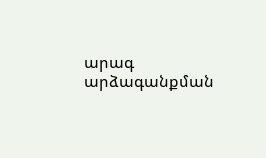արագ արձագանքման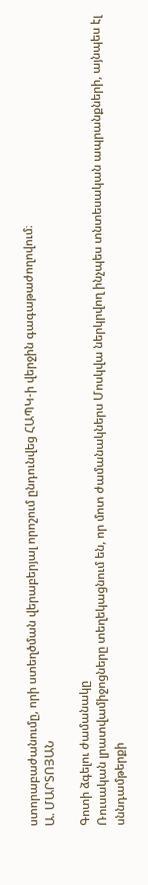ստորաբաժանումը, որի ստեղծման վերաբերյալ որոշում ընդունվեց ՀԱՊԿ-ի վերջին գագաթաժողովում։
Ա. ՄԱՐՏՈՅԱՆ

Գոտի ձգելու ժամանակը
Ռուսական լրատվամիջոցները տեղեկացնում են, որ մոտ ժամանակներս Մոսկվա ներկրվող ինչպես տնտեսական ապրանքների, այնպես էլ սննդամթերքի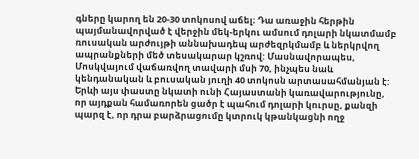գները կարող են 20-30 տոկոսով աճել։ Դա առաջին հերթին պայմանավորված է վերջին մեկ-երկու ամսում դոլարի նկատմամբ ռուսական արժույթի աննախադեպ արժեզրկմամբ և ներկրվող ապրանքների մեծ տեսակարար կշռով: Մասնավորապես, Մոսկվայում վաճառվող տավարի մսի 70, ինչպես նաև կենդանական և բուսական յուղի 40 տոկոսն արտասահմանյան է: Երևի այս փաստը նկատի ունի Հայաստանի կառավարությունը, որ այդքան համառորեն ցածր է պահում դոլարի կուրսը, քանզի պարզ է, որ դրա բարձրացումը կտրուկ կթանկացնի ողջ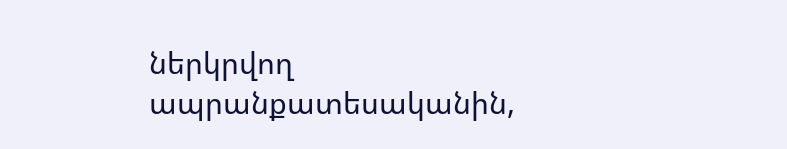ներկրվող ապրանքատեսականին,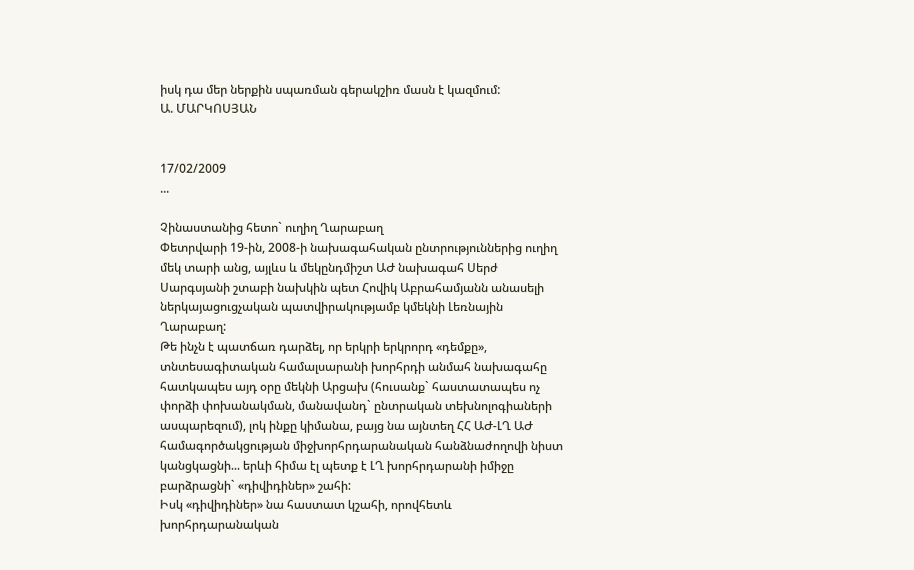իսկ դա մեր ներքին սպառման գերակշիռ մասն է կազմում:
Ա. ՄԱՐԿՈՍՅԱՆ


17/02/2009
...

Չինաստանից հետո` ուղիղ Ղարաբաղ
Փետրվարի 19-ին, 2008-ի նախագահական ընտրություններից ուղիղ մեկ տարի անց, այլևս և մեկընդմիշտ ԱԺ նախագահ Սերժ Սարգսյանի շտաբի նախկին պետ Հովիկ Աբրահամյանն անասելի ներկայացուցչական պատվիրակությամբ կմեկնի Լեռնային Ղարաբաղ:
Թե ինչն է պատճառ դարձել, որ երկրի երկրորդ «դեմքը», տնտեսագիտական համալսարանի խորհրդի անմահ նախագահը հատկապես այդ օրը մեկնի Արցախ (հուսանք` հաստատապես ոչ փորձի փոխանակման, մանավանդ` ընտրական տեխնոլոգիաների ասպարեզում), լոկ ինքը կիմանա, բայց նա այնտեղ ՀՀ ԱԺ-ԼՂ ԱԺ համագործակցության միջխորհրդարանական հանձնաժողովի նիստ կանցկացնի... երևի հիմա էլ պետք է ԼՂ խորհրդարանի իմիջը բարձրացնի` «դիվիդիներ» շահի:
Իսկ «դիվիդիներ» նա հաստատ կշահի, որովհետև խորհրդարանական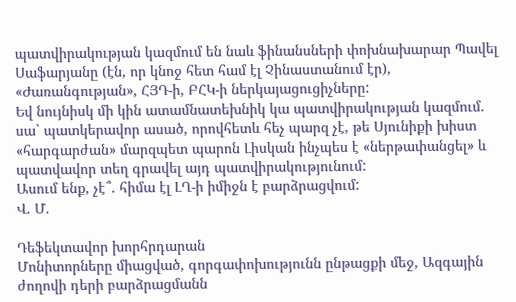պատվիրակության կազմում են նաև ֆինանսների փոխնախարար Պավել Սաֆարյանը (էն, որ կնոջ հետ համ էլ Չինաստանում էր), «Ժառանգության», ՀՅԴ-ի, ԲՀԿ-ի ներկայացուցիչները:
Եվ նույնիսկ մի կին ատամնատեխնիկ կա պատվիրակության կազմում. սա` պատկերավոր ասած, որովհետև հեչ պարզ չէ, թե Սյունիքի խիստ «հարգարժան» մարզպետ պարոն Լիսկան ինչպես է «ներթափանցել» և պատվավոր տեղ գրավել այդ պատվիրակությունում:
Ասում ենք, չէ՞. հիմա էլ ԼՂ-ի իմիջն է բարձրացվում:
Վ. Մ.

Դեֆեկտավոր խորհրդարան
Մոնիտորները միացված, գորգափոխությունն ընթացքի մեջ, Ազգային ժողովի դերի բարձրացմանն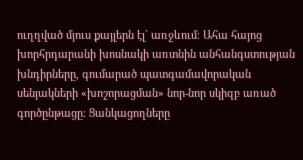ուղղված մյուս քայլերն էլ` առջևում։ Ահա հայոց խորհրդարանի խոսնակի առտնին անհանգստության խնդիրները, գումարած պատգամավորական սենյակների «խոշորացման» նոր-նոր սկիզբ առած գործընթացը։ Ցանկացողները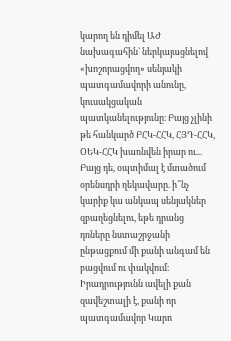կարող են դիմել ԱԺ նախագահին` ներկայացնելով «խոշորացվող» սենյակի պատգամավորի անունը, կուսակցական պատկանելությունը։ Բայց չլինի թե հանկարծ ԲՀԿ-ՀՀԿ, ՀՅԴ-ՀՀԿ, ՕԵԿ-ՀՀԿ խառնվեն իրար ու... Բայց դե, օպտիմալ է մտածում օրենսդրի ղեկավարը. ի՞նչ կարիք կա անկապ սենյակներ զբաղեցնելու, եթե դրանց դռները նստաշրջանի ընթացքում մի քանի անգամ են բացվում ու փակվում։ Իրադրությունն ավելի քան զավեշտալի է, քանի որ պատգամավոր Կարո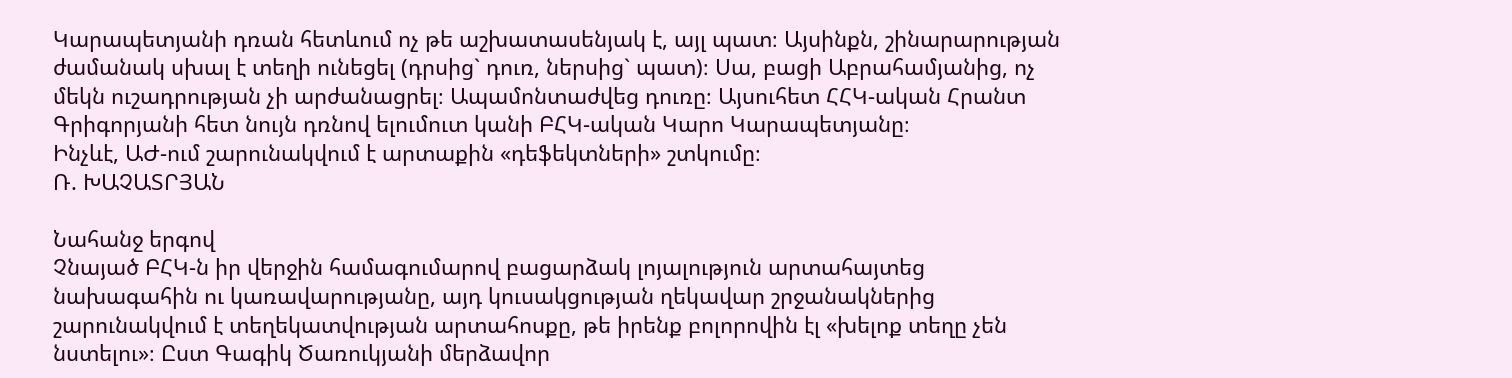Կարապետյանի դռան հետևում ոչ թե աշխատասենյակ է, այլ պատ։ Այսինքն, շինարարության ժամանակ սխալ է տեղի ունեցել (դրսից` դուռ, ներսից` պատ)։ Սա, բացի Աբրահամյանից, ոչ մեկն ուշադրության չի արժանացրել։ Ապամոնտաժվեց դուռը։ Այսուհետ ՀՀԿ-ական Հրանտ Գրիգորյանի հետ նույն դռնով ելումուտ կանի ԲՀԿ-ական Կարո Կարապետյանը։
Ինչևէ, ԱԺ-ում շարունակվում է արտաքին «դեֆեկտների» շտկումը։
Ռ. ԽԱՉԱՏՐՅԱՆ

Նահանջ երգով
Չնայած ԲՀԿ-ն իր վերջին համագումարով բացարձակ լոյալություն արտահայտեց նախագահին ու կառավարությանը, այդ կուսակցության ղեկավար շրջանակներից շարունակվում է տեղեկատվության արտահոսքը, թե իրենք բոլորովին էլ «խելոք տեղը չեն նստելու»։ Ըստ Գագիկ Ծառուկյանի մերձավոր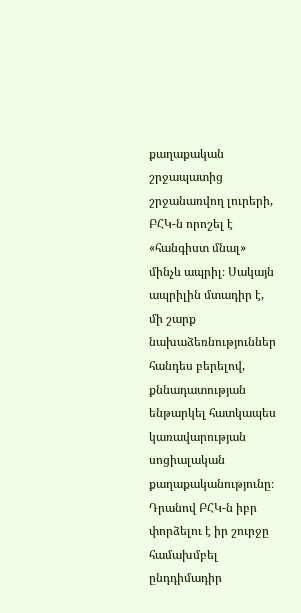քաղաքական շրջապատից շրջանառվող լուրերի, ԲՀԿ-ն որոշել է «հանգիստ մնալ» մինչև ապրիլ։ Սակայն ապրիլին մտադիր է, մի շարք նախաձեռնություններ հանդես բերելով, քննադատության ենթարկել հատկապես կառավարության սոցիալական քաղաքականությունը։ Դրանով ԲՀԿ-ն իբր փորձելու է իր շուրջը համախմբել ընդդիմադիր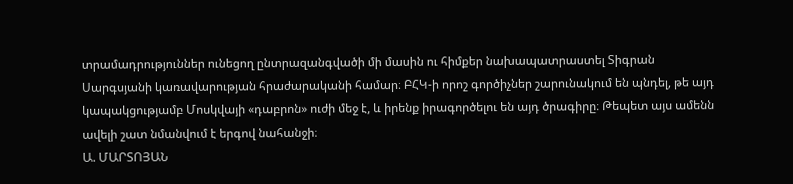տրամադրություններ ունեցող ընտրազանգվածի մի մասին ու հիմքեր նախապատրաստել Տիգրան Սարգսյանի կառավարության հրաժարականի համար։ ԲՀԿ-ի որոշ գործիչներ շարունակում են պնդել, թե այդ կապակցությամբ Մոսկվայի «դաբրոն» ուժի մեջ է, և իրենք իրագործելու են այդ ծրագիրը։ Թեպետ այս ամենն ավելի շատ նմանվում է երգով նահանջի։
Ա. ՄԱՐՏՈՅԱՆ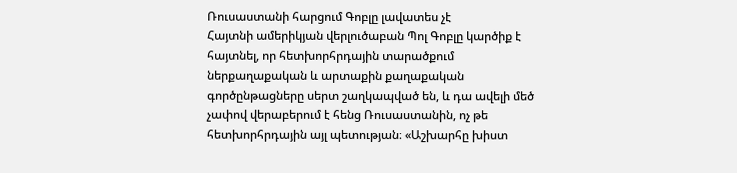Ռուսաստանի հարցում Գոբլը լավատես չէ
Հայտնի ամերիկյան վերլուծաբան Պոլ Գոբլը կարծիք է հայտնել, որ հետխորհրդային տարածքում ներքաղաքական և արտաքին քաղաքական գործընթացները սերտ շաղկապված են, և դա ավելի մեծ չափով վերաբերում է հենց Ռուսաստանին, ոչ թե հետխորհրդային այլ պետության։ «Աշխարհը խիստ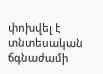փոխվել է տնտեսական ճգնաժամի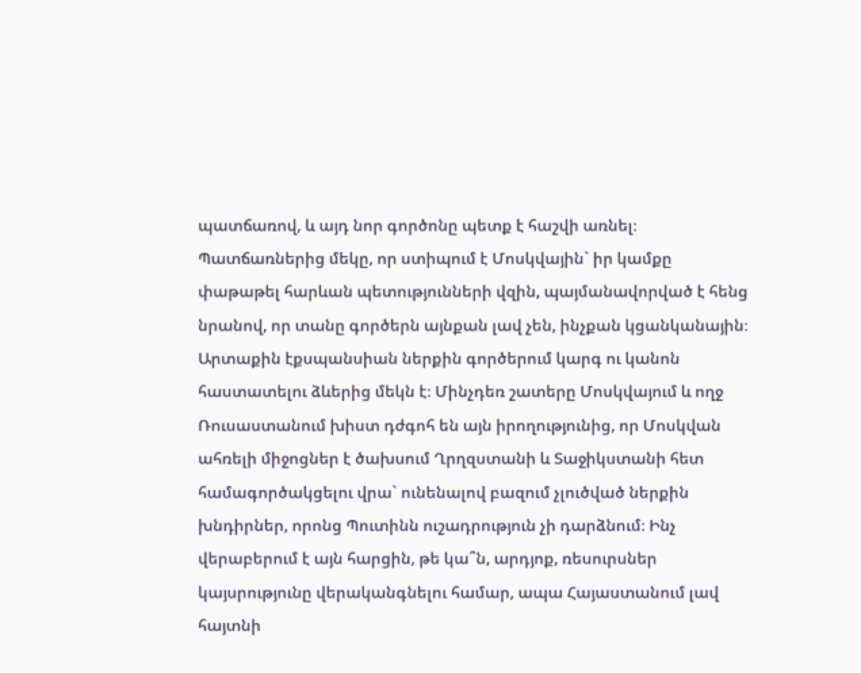պատճառով, և այդ նոր գործոնը պետք է հաշվի առնել։ Պատճառներից մեկը, որ ստիպում է Մոսկվային` իր կամքը փաթաթել հարևան պետությունների վզին, պայմանավորված է հենց նրանով, որ տանը գործերն այնքան լավ չեն, ինչքան կցանկանային։ Արտաքին էքսպանսիան ներքին գործերում կարգ ու կանոն հաստատելու ձևերից մեկն է։ Մինչդեռ շատերը Մոսկվայում և ողջ Ռուսաստանում խիստ դժգոհ են այն իրողությունից, որ Մոսկվան ահռելի միջոցներ է ծախսում Ղրղզստանի և Տաջիկստանի հետ համագործակցելու վրա` ունենալով բազում չլուծված ներքին խնդիրներ, որոնց Պուտինն ուշադրություն չի դարձնում։ Ինչ վերաբերում է այն հարցին, թե կա՞ն, արդյոք, ռեսուրսներ կայսրությունը վերականգնելու համար, ապա Հայաստանում լավ հայտնի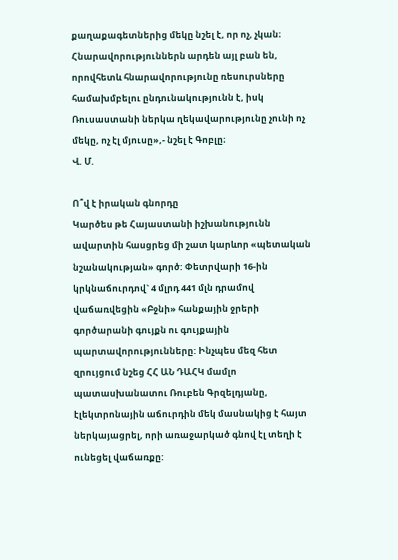քաղաքագետներից մեկը նշել է, որ ոչ, չկան։ Հնարավորություններն արդեն այլ բան են, որովհետև հնարավորությունը ռեսուրսները համախմբելու ընդունակությունն է, իսկ Ռուսաստանի ներկա ղեկավարությունը չունի ոչ մեկը, ոչ էլ մյուսը»,- նշել է Գոբլը։
Վ. Մ.

Ո՞վ է իրական գնորդը
Կարծես թե Հայաստանի իշխանությունն ավարտին հասցրեց մի շատ կարևոր «պետական նշանակության» գործ: Փետրվարի 16-ին կրկնաճուրդով` 4 մլրդ 441 մլն դրամով վաճառվեցին «Բջնի» հանքային ջրերի գործարանի գույքն ու գույքային պարտավորությունները: Ինչպես մեզ հետ զրույցում նշեց ՀՀ ԱՆ ԴԱՀԿ մամլո պատասխանատու Ռուբեն Գրզելդյանը, էլեկտրոնային աճուրդին մեկ մասնակից է հայտ ներկայացրել, որի առաջարկած գնով էլ տեղի է ունեցել վաճառքը: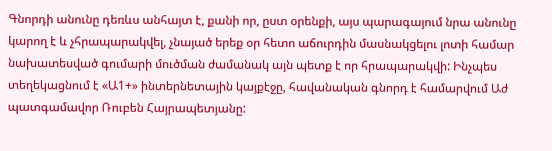Գնորդի անունը դեռևս անհայտ է, քանի որ, ըստ օրենքի, այս պարագայում նրա անունը կարող է և չհրապարակվել, չնայած երեք օր հետո աճուրդին մասնակցելու լոտի համար նախատեսված գումարի մուծման ժամանակ այն պետք է որ հրապարակվի: Ինչպես տեղեկացնում է «Ա1+» ինտերնետային կայքէջը, հավանական գնորդ է համարվում Աժ պատգամավոր Ռուբեն Հայրապետյանը: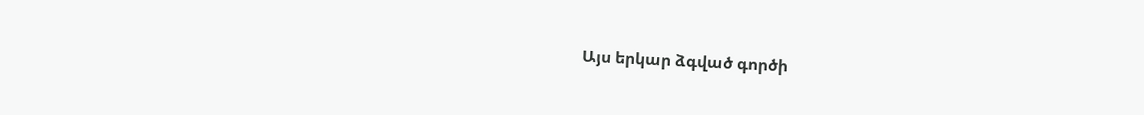Այս երկար ձգված գործի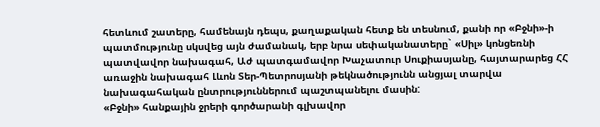հետևում շատերը, համենայն դեպս, քաղաքական հետք են տեսնում, քանի որ «Բջնի»-ի պատմությունը սկսվեց այն ժամանակ, երբ նրա սեփականատերը` «Սիլ» կոնցեռնի պատվավոր նախագահ, Աժ պատգամավոր Խաչատուր Սուքիասյանը, հայտարարեց ՀՀ առաջին նախագահ Լևոն Տեր-Պետրոսյանի թեկնածությունն անցյալ տարվա նախագահական ընտրություններում պաշտպանելու մասին:
«Բջնի» հանքային ջրերի գործարանի գլխավոր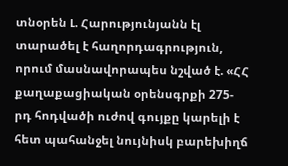տնօրեն Լ. Հարությունյանն էլ տարածել է հաղորդագրություն, որում մասնավորապես նշված է. «ՀՀ քաղաքացիական օրենսգրքի 275-րդ հոդվածի ուժով գույքը կարելի է հետ պահանջել նույնիսկ բարեխիղճ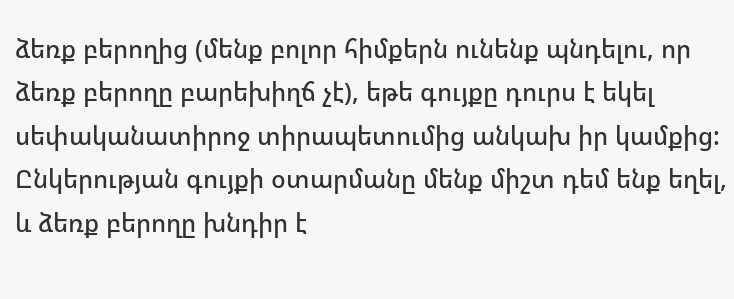ձեռք բերողից (մենք բոլոր հիմքերն ունենք պնդելու, որ ձեռք բերողը բարեխիղճ չէ), եթե գույքը դուրս է եկել սեփականատիրոջ տիրապետումից անկախ իր կամքից: Ընկերության գույքի օտարմանը մենք միշտ դեմ ենք եղել, և ձեռք բերողը խնդիր է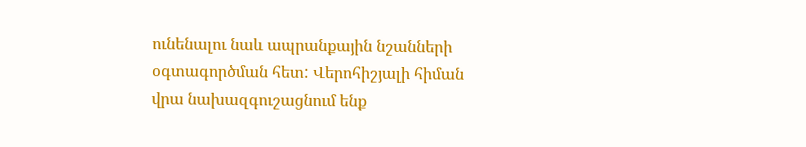ունենալու նաև ապրանքային նշանների օգտագործման հետ: Վերոհիշյալի հիման վրա նախազգուշացնում ենք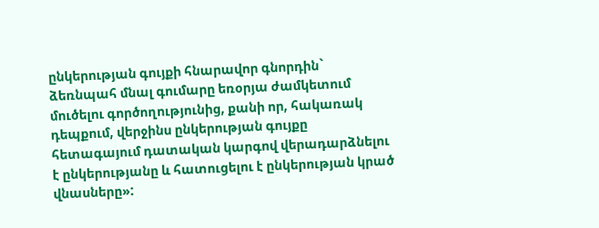ընկերության գույքի հնարավոր գնորդին` ձեռնպահ մնալ գումարը եռօրյա ժամկետում մուծելու գործողությունից, քանի որ, հակառակ դեպքում, վերջինս ընկերության գույքը հետագայում դատական կարգով վերադարձնելու է ընկերությանը և հատուցելու է ընկերության կրած վնասները»: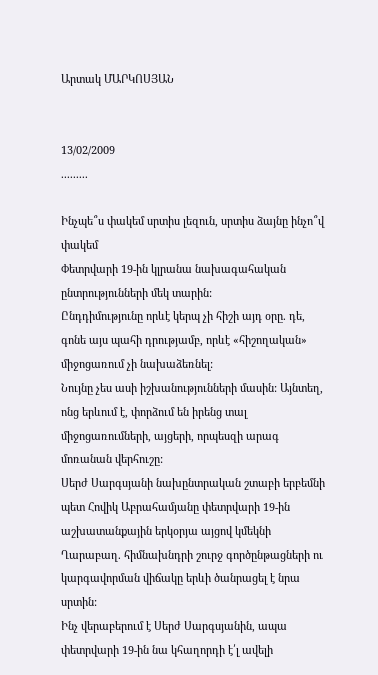Արտակ ՄԱՐԿՈՍՅԱՆ


13/02/2009
.........

Ինչպե՞ս փակեմ սրտիս լեզուն, սրտիս ձայնը ինչո՞վ փակեմ
Փետրվարի 19-ին կլրանա նախագահական ընտրությունների մեկ տարին:
Ընդդիմությունը որևէ կերպ չի հիշի այդ օրը. դե, գոնե այս պահի դրությամբ, որևէ «հիշողական» միջոցառում չի նախաձեռնել:
Նույնը չես ասի իշխանությունների մասին: Այնտեղ, ոնց երևում է, փորձում են իրենց տալ միջոցառումների, այցերի, որպեսզի արագ մոռանան վերհուշը:
Սերժ Սարգսյանի նախընտրական շտաբի երբեմնի պետ Հովիկ Աբրահամյանը փետրվարի 19-ին աշխատանքային երկօրյա այցով կմեկնի Ղարաբաղ. հիմնախնդրի շուրջ գործընթացների ու կարգավորման վիճակը երևի ծանրացել է նրա սրտին:
Ինչ վերաբերում է Սերժ Սարգսյանին, ապա փետրվարի 19-ին նա կհաղորդի է՛լ ավելի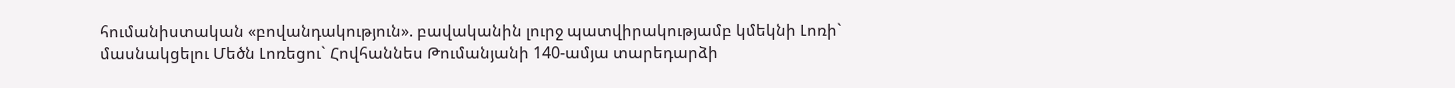հումանիստական «բովանդակություն». բավականին լուրջ պատվիրակությամբ կմեկնի Լոռի` մասնակցելու Մեծն Լոռեցու` Հովհաննես Թումանյանի 140-ամյա տարեդարձի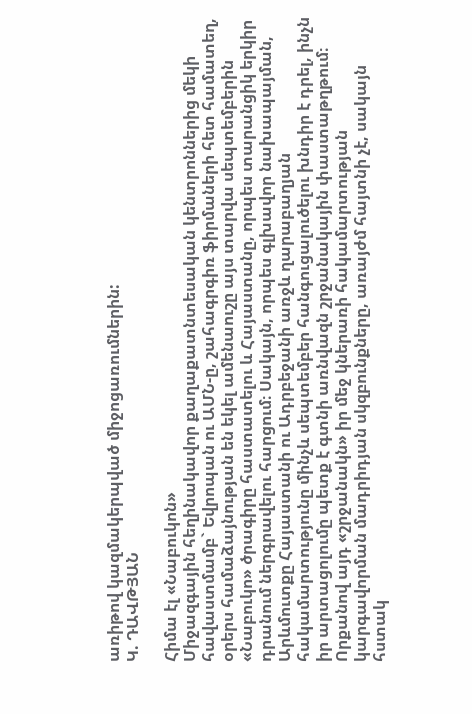առիթով կազմակերպված միջոցառումներին:
Կ. ԴԱՎԹՅԱՆ

Հիմա էլ «Նաբուկոն»
Միջազգային հեղինակավոր քաղաքատնտեսական կենտրոններից մեկի հավաստմամբ` Եվրոպան ու ԱՄՆ-ը, շահագրգիռ ֆիրմաների հետ համատեղ, օրերս համաձայնության են եկել ամենաուշը այս տարվա սեպտեմբերին «Նաբուկո» ծրագիրը հաստատելու և Հայաստանը, որպես տարանցիկ երկիր դրանում ներգրավելու հարցում։ Սակայն, որպես գլխավոր նախապայման, Արևմուտքը Հայաստանի ու Ադրբեջանի առջև ղարաբաղյան հակամարտությունը մինչև սեպտեմբեր հանգուցալուծելու խնդիր է դրել, ինչն իր արտացոլումը պետք է գտնի առնվազն շրջանակային փաստաթղթում։ Որքանով այդ «շրջանակն» իր մեջ կներառի հակամարտության կարգավորման մադրիդյան սկզբունքները, առայժմ հայտնի չէ, սակայն հստակ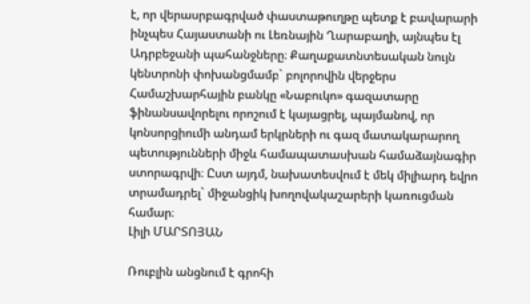է, որ վերասրբագրված փաստաթուղթը պետք է բավարարի ինչպես Հայաստանի ու Լեռնային Ղարաբաղի, այնպես էլ Ադրբեջանի պահանջները։ Քաղաքատնտեսական նույն կենտրոնի փոխանցմամբ` բոլորովին վերջերս Համաշխարհային բանկը «Նաբուկո» գազատարը ֆինանսավորելու որոշում է կայացրել, պայմանով, որ կոնսորցիումի անդամ երկրների ու գազ մատակարարող պետությունների միջև համապատասխան համաձայնագիր ստորագրվի։ Ըստ այդմ, նախատեսվում է մեկ միլիարդ եվրո տրամադրել` միջանցիկ խողովակաշարերի կառուցման համար։
Լիլի ՄԱՐՏՈՅԱՆ

Ռուբլին անցնում է գրոհի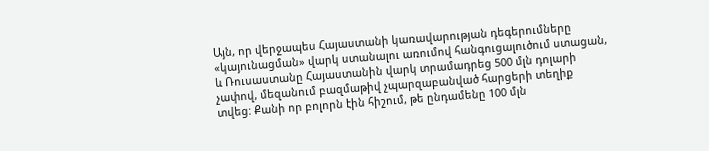Այն, որ վերջապես Հայաստանի կառավարության դեգերումները «կայունացման» վարկ ստանալու առումով հանգուցալուծում ստացան, և Ռուսաստանը Հայաստանին վարկ տրամադրեց 500 մլն դոլարի չափով, մեզանում բազմաթիվ չպարզաբանված հարցերի տեղիք տվեց: Քանի որ բոլորն էին հիշում, թե ընդամենը 100 մլն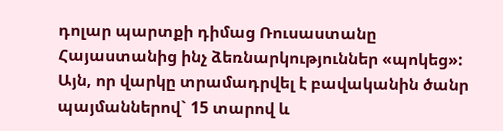դոլար պարտքի դիմաց Ռուսաստանը Հայաստանից ինչ ձեռնարկություններ «պոկեց»: Այն, որ վարկը տրամադրվել է բավականին ծանր պայմաններով` 15 տարով և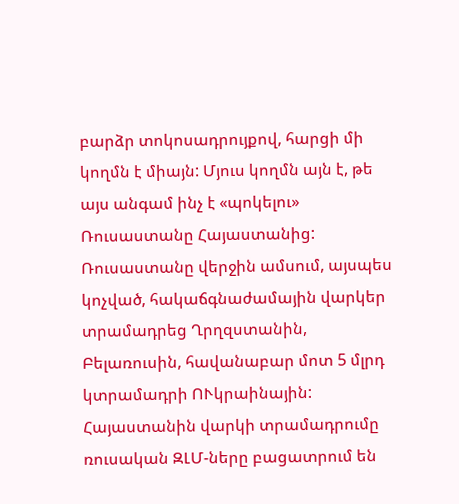բարձր տոկոսադրույքով, հարցի մի կողմն է միայն: Մյուս կողմն այն է, թե այս անգամ ինչ է «պոկելու» Ռուսաստանը Հայաստանից: Ռուսաստանը վերջին ամսում, այսպես կոչված, հակաճգնաժամային վարկեր տրամադրեց Ղրղզստանին, Բելառուսին, հավանաբար մոտ 5 մլրդ կտրամադրի ՈՒկրաինային: Հայաստանին վարկի տրամադրումը ռուսական ԶԼՄ-ները բացատրում են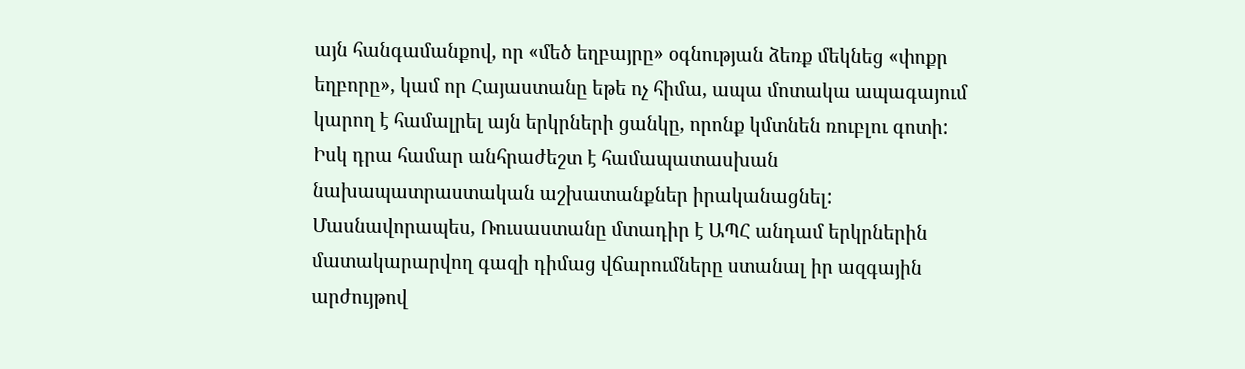այն հանգամանքով, որ «մեծ եղբայրը» օգնության ձեռք մեկնեց «փոքր եղբորը», կամ որ Հայաստանը եթե ոչ հիմա, ապա մոտակա ապագայում կարող է համալրել այն երկրների ցանկը, որոնք կմտնեն ռուբլու գոտի: Իսկ դրա համար անհրաժեշտ է համապատասխան նախապատրաստական աշխատանքներ իրականացնել: Մասնավորապես, Ռուսաստանը մտադիր է ԱՊՀ անդամ երկրներին մատակարարվող գազի դիմաց վճարումները ստանալ իր ազգային արժույթով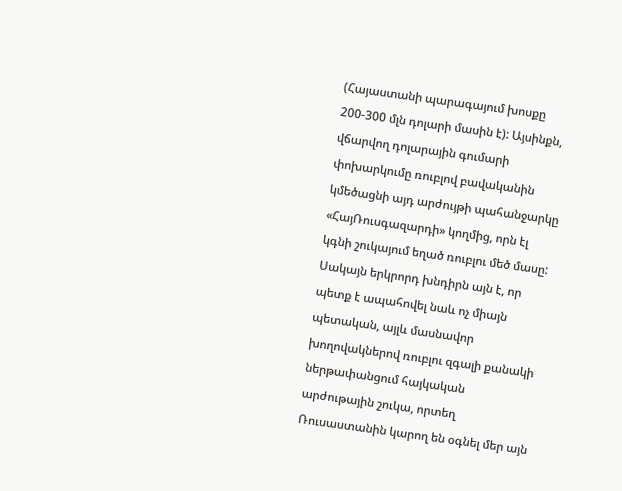(Հայաստանի պարագայում խոսքը 200-300 մլն դոլարի մասին է): Այսինքն, վճարվող դոլարային գումարի փոխարկումը ռուբլով բավականին կմեծացնի այդ արժույթի պահանջարկը «ՀայՌուսգազարդի» կողմից, որն էլ կգնի շուկայում եղած ռուբլու մեծ մասը: Սակայն երկրորդ խնդիրն այն է, որ պետք է ապահովել նաև ոչ միայն պետական, այլև մասնավոր խողովակներով ռուբլու զգալի քանակի ներթափանցում հայկական արժութային շուկա, որտեղ Ռուսաստանին կարող են օգնել մեր այն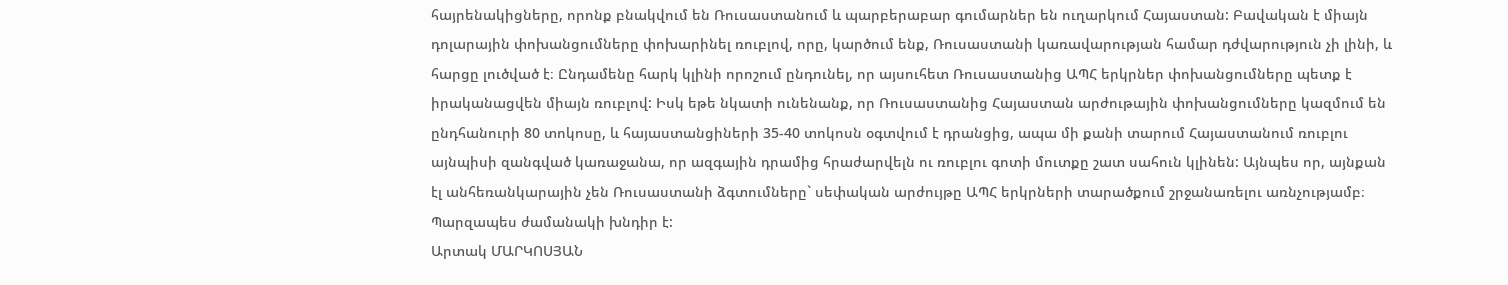հայրենակիցները, որոնք բնակվում են Ռուսաստանում և պարբերաբար գումարներ են ուղարկում Հայաստան: Բավական է միայն դոլարային փոխանցումները փոխարինել ռուբլով, որը, կարծում ենք, Ռուսաստանի կառավարության համար դժվարություն չի լինի, և հարցը լուծված է։ Ընդամենը հարկ կլինի որոշում ընդունել, որ այսուհետ Ռուսաստանից ԱՊՀ երկրներ փոխանցումները պետք է իրականացվեն միայն ռուբլով: Իսկ եթե նկատի ունենանք, որ Ռուսաստանից Հայաստան արժութային փոխանցումները կազմում են ընդհանուրի 80 տոկոսը, և հայաստանցիների 35-40 տոկոսն օգտվում է դրանցից, ապա մի քանի տարում Հայաստանում ռուբլու այնպիսի զանգված կառաջանա, որ ազգային դրամից հրաժարվելն ու ռուբլու գոտի մուտքը շատ սահուն կլինեն: Այնպես որ, այնքան էլ անհեռանկարային չեն Ռուսաստանի ձգտումները` սեփական արժույթը ԱՊՀ երկրների տարածքում շրջանառելու առնչությամբ։ Պարզապես ժամանակի խնդիր է:
Արտակ ՄԱՐԿՈՍՅԱՆ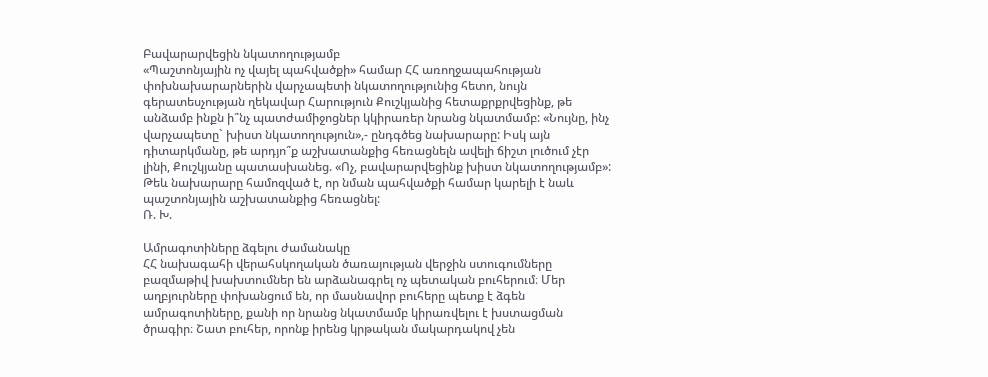Բավարարվեցին նկատողությամբ
«Պաշտոնյային ոչ վայել պահվածքի» համար ՀՀ առողջապահության փոխնախարարներին վարչապետի նկատողությունից հետո, նույն գերատեսչության ղեկավար Հարություն Քուշկյանից հետաքրքրվեցինք, թե անձամբ ինքն ի՞նչ պատժամիջոցներ կկիրառեր նրանց նկատմամբ: «Նույնը, ինչ վարչապետը` խիստ նկատողություն»,- ընդգծեց նախարարը: Իսկ այն դիտարկմանը, թե արդյո՞ք աշխատանքից հեռացնելն ավելի ճիշտ լուծում չէր լինի, Քուշկյանը պատասխանեց. «Ոչ, բավարարվեցինք խիստ նկատողությամբ»: Թեև նախարարը համոզված է, որ նման պահվածքի համար կարելի է նաև պաշտոնյային աշխատանքից հեռացնել:
Ռ. Խ.

Ամրագոտիները ձգելու ժամանակը
ՀՀ նախագահի վերահսկողական ծառայության վերջին ստուգումները բազմաթիվ խախտումներ են արձանագրել ոչ պետական բուհերում։ Մեր աղբյուրները փոխանցում են, որ մասնավոր բուհերը պետք է ձգեն ամրագոտիները, քանի որ նրանց նկատմամբ կիրառվելու է խստացման ծրագիր։ Շատ բուհեր, որոնք իրենց կրթական մակարդակով չեն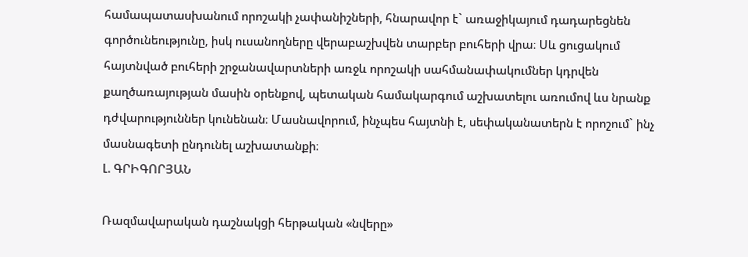համապատասխանում որոշակի չափանիշների, հնարավոր է` առաջիկայում դադարեցնեն գործունեությունը, իսկ ուսանողները վերաբաշխվեն տարբեր բուհերի վրա։ Սև ցուցակում հայտնված բուհերի շրջանավարտների առջև որոշակի սահմանափակումներ կդրվեն քաղծառայության մասին օրենքով, պետական համակարգում աշխատելու առումով ևս նրանք դժվարություններ կունենան։ Մասնավորում, ինչպես հայտնի է, սեփականատերն է որոշում` ինչ մասնագետի ընդունել աշխատանքի։
Լ. ԳՐԻԳՈՐՅԱՆ

Ռազմավարական դաշնակցի հերթական «նվերը»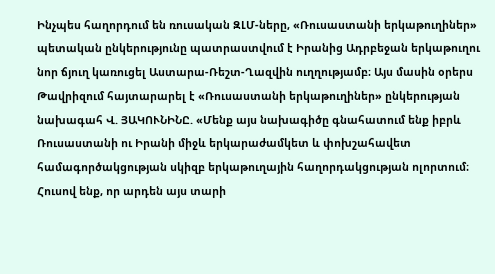Ինչպես հաղորդում են ռուսական ԶԼՄ-ները, «Ռուսաստանի երկաթուղիներ» պետական ընկերությունը պատրաստվում է Իրանից Ադրբեջան երկաթուղու նոր ճյուղ կառուցել Աստարա-Ռեշտ-Ղազվին ուղղությամբ։ Այս մասին օրերս Թավրիզում հայտարարել է «Ռուսաստանի երկաթուղիներ» ընկերության նախագահ Վ. ՅԱԿՈՒՆԻՆԸ. «Մենք այս նախագիծը գնահատում ենք իբրև Ռուսաստանի ու Իրանի միջև երկարաժամկետ և փոխշահավետ համագործակցության սկիզբ երկաթուղային հաղորդակցության ոլորտում։ Հուսով ենք, որ արդեն այս տարի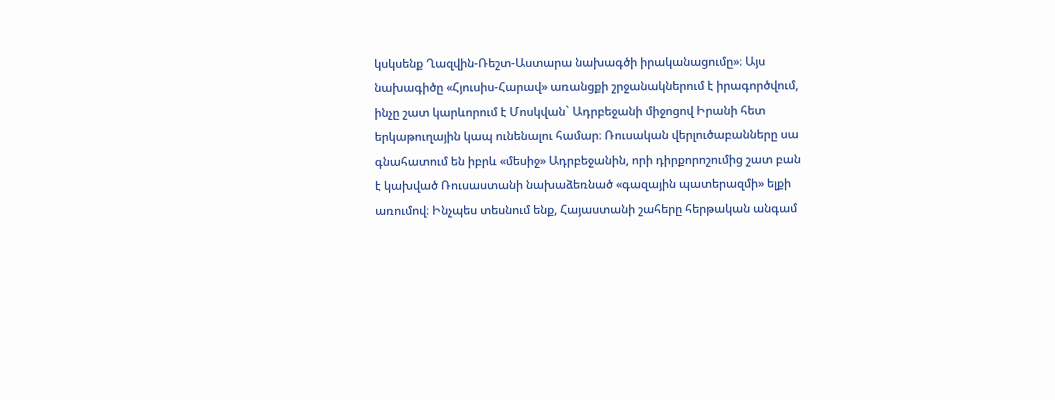կսկսենք Ղազվին-Ռեշտ-Աստարա նախագծի իրականացումը»։ Այս նախագիծը «Հյուսիս-Հարավ» առանցքի շրջանակներում է իրագործվում, ինչը շատ կարևորում է Մոսկվան` Ադրբեջանի միջոցով Իրանի հետ երկաթուղային կապ ունենալու համար։ Ռուսական վերլուծաբանները սա գնահատում են իբրև «մեսիջ» Ադրբեջանին, որի դիրքորոշումից շատ բան է կախված Ռուսաստանի նախաձեռնած «գազային պատերազմի» ելքի առումով։ Ինչպես տեսնում ենք, Հայաստանի շահերը հերթական անգամ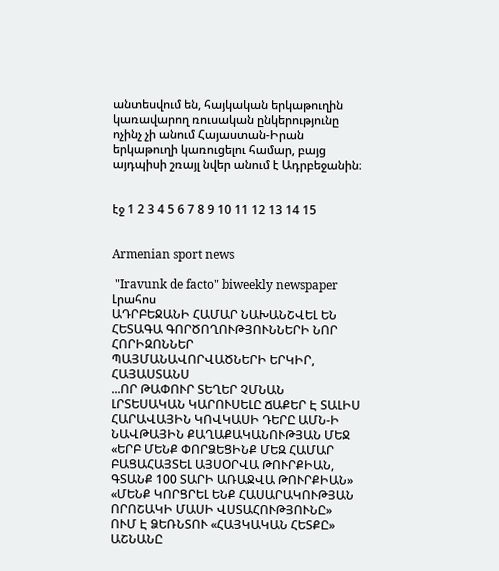անտեսվում են, հայկական երկաթուղին կառավարող ռուսական ընկերությունը ոչինչ չի անում Հայաստան-Իրան երկաթուղի կառուցելու համար, բայց այդպիսի շռայլ նվեր անում է Ադրբեջանին։


էջ 1 2 3 4 5 6 7 8 9 10 11 12 13 14 15


Armenian sport news

 "Iravunk de facto" biweekly newspaper
Լրահոս
ԱԴՐԲԵՋԱՆԻ ՀԱՄԱՐ ՆԱԽԱՆՇՎԵԼ ԵՆ ՀԵՏԱԳԱ ԳՈՐԾՈՂՈՒԹՅՈՒՆՆԵՐԻ ՆՈՐ ՀՈՐԻԶՈՆՆԵՐ
ՊԱՅՄԱՆԱՎՈՐՎԱԾՆԵՐԻ ԵՐԿԻՐ, ՀԱՅԱՍՏԱՆՍ
...ՈՐ ԹԱՓՈՒՐ ՏԵՂԵՐ ՉՄՆԱՆ
ԼՐՏԵՍԱԿԱՆ ԿԱՐՈՒՍԵԼԸ ՃԱՔԵՐ Է ՏԱԼԻՍ
ՀԱՐԱՎԱՅԻՆ ԿՈՎԿԱՍԻ ԴԵՐԸ ԱՄՆ-Ի ՆԱՎԹԱՅԻՆ ՔԱՂԱՔԱԿԱՆՈՒԹՅԱՆ ՄԵՋ
«ԵՐԲ ՄԵՆՔ ՓՈՐՁԵՑԻՆՔ ՄԵԶ ՀԱՄԱՐ ԲԱՑԱՀԱՅՏԵԼ ԱՅՍՕՐՎԱ ԹՈՒՐՔԻԱՆ, ԳՏԱՆՔ 100 ՏԱՐԻ ԱՌԱՋՎԱ ԹՈՒՐՔԻԱՆ»
«ՄԵՆՔ ԿՈՐՑՐԵԼ ԵՆՔ ՀԱՍԱՐԱԿՈՒԹՅԱՆ ՈՐՈՇԱԿԻ ՄԱՍԻ ՎՍՏԱՀՈՒԹՅՈՒՆԸ»
ՈՒՄ Է ՁԵՌՆՏՈՒ «ՀԱՅԿԱԿԱՆ ՀԵՏՔԸ»
ԱՇՆԱՆԸ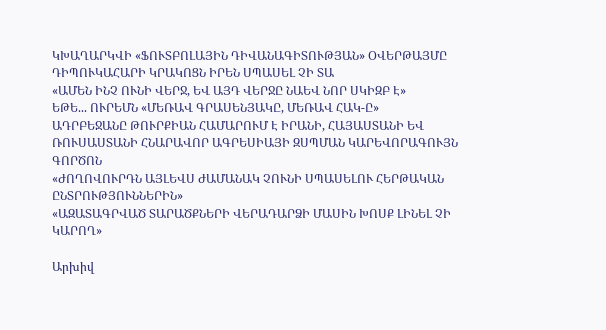ԿԽԱՂԱՐԿՎԻ «ՖՈՒՏԲՈԼԱՅԻՆ ԴԻՎԱՆԱԳԻՏՈՒԹՅԱՆ» ՕՎԵՐԹԱՅՄԸ
ԴԻՊՈՒԿԱՀԱՐԻ ԿՐԱԿՈՑՆ ԻՐԵՆ ՍՊԱՍԵԼ ՉԻ ՏԱ
«ԱՄԵՆ ԻՆՉ ՈՒՆԻ ՎԵՐՋ, ԵՎ ԱՅԴ ՎԵՐՋԸ ՆԱԵՎ ՆՈՐ ՍԿԻԶԲ Է»
ԵԹԵ... ՈՒՐԵՄՆ «ՄԵՌԱՎ ԳՐԱՍԵՆՅԱԿԸ, ՄԵՌԱՎ ՀԱԿ-Ը»
ԱԴՐԲԵՋԱՆԸ ԹՈՒՐՔԻԱՆ ՀԱՄԱՐՈՒՄ Է ԻՐԱՆԻ, ՀԱՅԱՍՏԱՆԻ ԵՎ ՌՈՒՍԱՍՏԱՆԻ ՀՆԱՐԱՎՈՐ ԱԳՐԵՍԻԱՅԻ ԶՍՊՄԱՆ ԿԱՐԵՎՈՐԱԳՈՒՅՆ ԳՈՐԾՈՆ
«ԺՈՂՈՎՈՒՐԴՆ ԱՅԼԵՎՍ ԺԱՄԱՆԱԿ ՉՈՒՆԻ ՍՊԱՍԵԼՈՒ ՀԵՐԹԱԿԱՆ ԸՆՏՐՈՒԹՅՈՒՆՆԵՐԻՆ»
«ԱԶԱՏԱԳՐՎԱԾ ՏԱՐԱԾՔՆԵՐԻ ՎԵՐԱԴԱՐՁԻ ՄԱՍԻՆ ԽՈՍՔ ԼԻՆԵԼ ՉԻ ԿԱՐՈՂ»

Արխիվ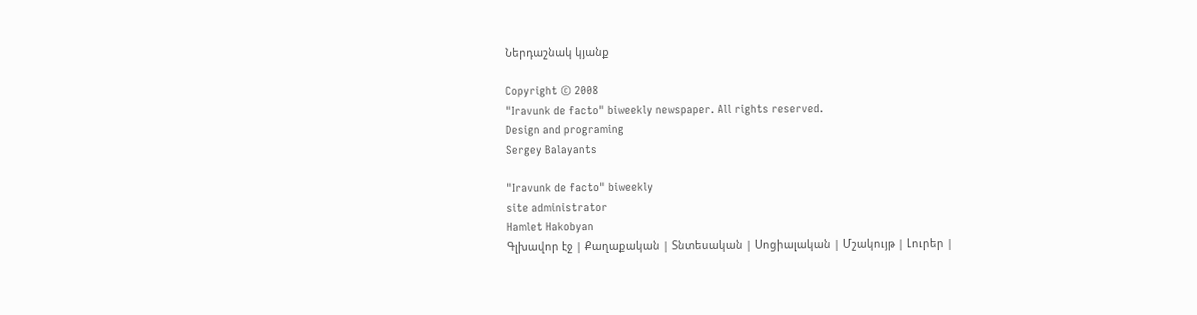Ներդաշնակ կյանք

Copyright © 2008
"Iravunk de facto" biweekly newspaper. All rights reserved.
Design and programing
Sergey Balayants

"Iravunk de facto" biweekly
site administrator
Hamlet Hakobyan
Գլխավոր էջ | Քաղաքական | Տնտեսական | Սոցիալական | Մշակույթ | Լուրեր |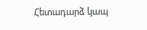Հետադարձ կապ